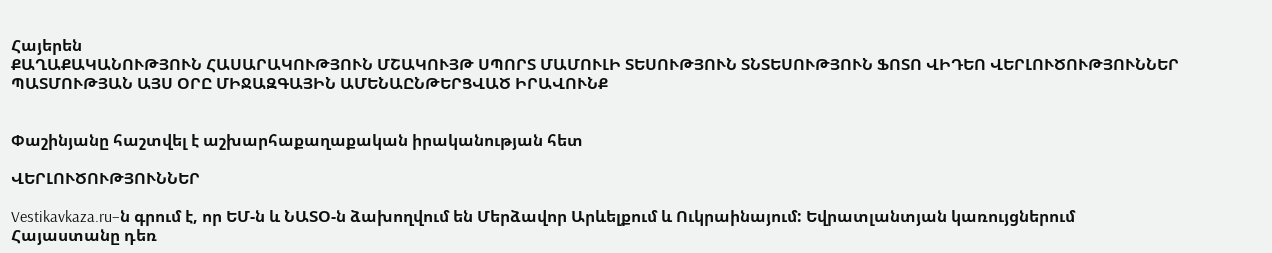Հայերեն
ՔԱՂԱՔԱԿԱՆՈՒԹՅՈՒՆ ՀԱՍԱՐԱԿՈՒԹՅՈՒՆ ՄՇԱԿՈՒՅԹ ՍՊՈՐՏ ՄԱՄՈՒԼԻ ՏԵՍՈՒԹՅՈՒՆ ՏՆՏԵՍՈՒԹՅՈՒՆ ՖՈՏՈ ՎԻԴԵՈ ՎԵՐԼՈՒԾՈՒԹՅՈՒՆՆԵՐ ՊԱՏՄՈՒԹՅԱՆ ԱՅՍ ՕՐԸ ՄԻՋԱԶԳԱՅԻՆ ԱՄԵՆԱԸՆԹԵՐՑՎԱԾ ԻՐԱՎՈՒՆՔ


Փաշինյանը հաշտվել է աշխարհաքաղաքական իրականության հետ

ՎԵՐԼՈՒԾՈՒԹՅՈՒՆՆԵՐ

Vestikavkaza.ru–ն գրում է, որ ԵՄ-ն և ՆԱՏՕ-ն ձախողվում են Մերձավոր Արևելքում և Ուկրաինայում: Եվրատլանտյան կառույցներում Հայաստանը դեռ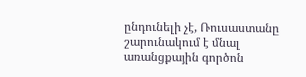ընդունելի չէ, Ռուսաստանը շարունակում է մնալ առանցքային գործոն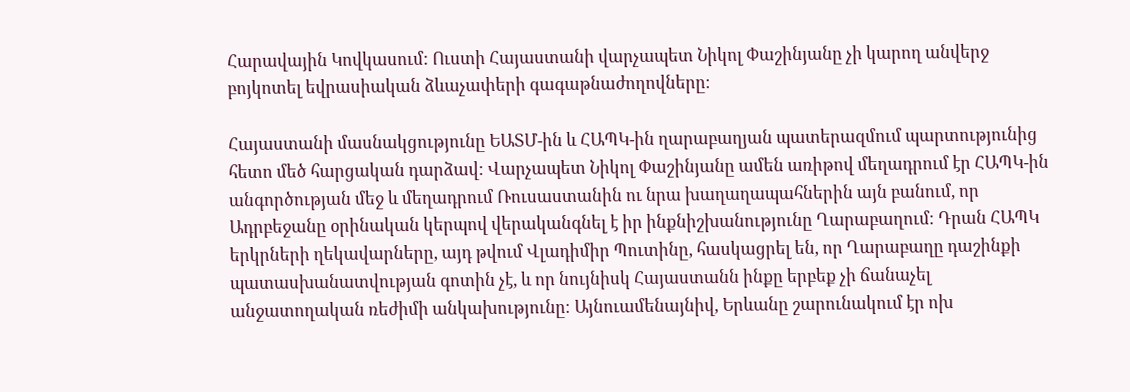Հարավային Կովկասում: Ուստի Հայաստանի վարչապետ Նիկոլ Փաշինյանը չի կարող անվերջ բոյկոտել եվրասիական ձևաչափերի գագաթնաժողովները։

Հայաստանի մասնակցությունը ԵԱՏՄ-ին և ՀԱՊԿ-ին ղարաբաղյան պատերազմում պարտությունից հետո մեծ հարցական դարձավ: Վարչապետ Նիկոլ Փաշինյանը ամեն առիթով մեղադրում էր ՀԱՊԿ-ին անգործության մեջ և մեղադրում Ռուսաստանին ու նրա խաղաղապահներին այն բանում, որ Ադրբեջանը օրինական կերպով վերականգնել է իր ինքնիշխանությունը Ղարաբաղում։ Դրան ՀԱՊԿ երկրների ղեկավարները, այդ թվում Վլադիմիր Պուտինը, հասկացրել են, որ Ղարաբաղը դաշինքի պատասխանատվության գոտին չէ, և որ նույնիսկ Հայաստանն ինքը երբեք չի ճանաչել անջատողական ռեժիմի անկախությունը։ Այնուամենայնիվ, Երևանը շարունակում էր ոխ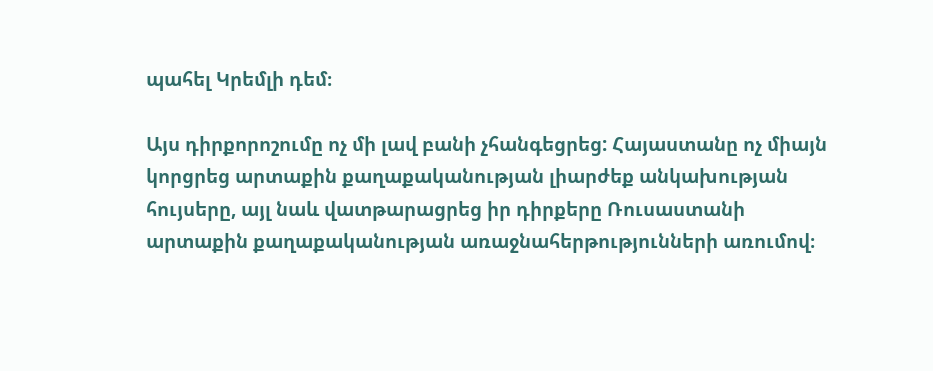պահել Կրեմլի դեմ։

Այս դիրքորոշումը ոչ մի լավ բանի չհանգեցրեց: Հայաստանը ոչ միայն կորցրեց արտաքին քաղաքականության լիարժեք անկախության հույսերը, այլ նաև վատթարացրեց իր դիրքերը Ռուսաստանի արտաքին քաղաքականության առաջնահերթությունների առումով։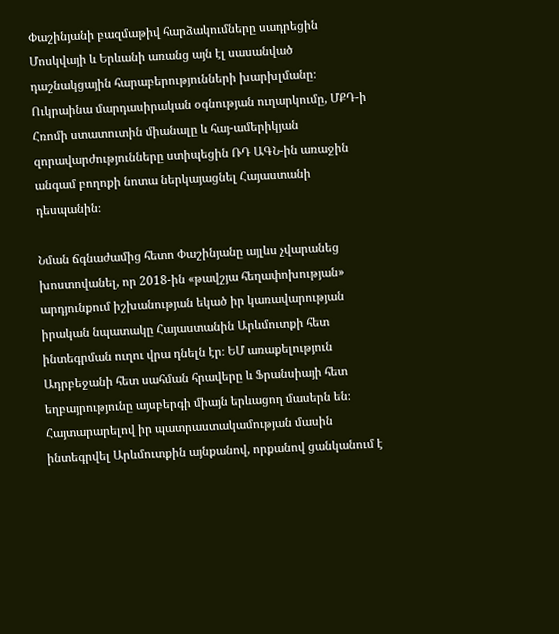Փաշինյանի բազմաթիվ հարձակումները սադրեցին Մոսկվայի և Երևանի առանց այն էլ սասանված դաշնակցային հարաբերությունների խարխլմանը։ Ուկրաինա մարդասիրական օգնության ուղարկումը, ՄՔԴ-ի Հռոմի ստատուտին միանալը և հայ-ամերիկյան զորավարժությունները ստիպեցին ՌԴ ԱԳՆ-ին առաջին անգամ բողոքի նոտա ներկայացնել Հայաստանի դեսպանին։

Նման ճգնաժամից հետո Փաշինյանը այլևս չվարանեց խոստովանել, որ 2018-ին «թավշյա հեղափոխության» արդյունքում իշխանության եկած իր կառավարության իրական նպատակը Հայաստանին Արևմուտքի հետ ինտեգրման ուղու վրա դնելն էր։ ԵՄ առաքելություն Ադրբեջանի հետ սահման հրավերը և Ֆրանսիայի հետ եղբայրությունը այսբերգի միայն երևացող մասերն են։ Հայտարարելով իր պատրաստակամության մասին ինտեգրվել Արևմուտքին այնքանով, որքանով ցանկանում է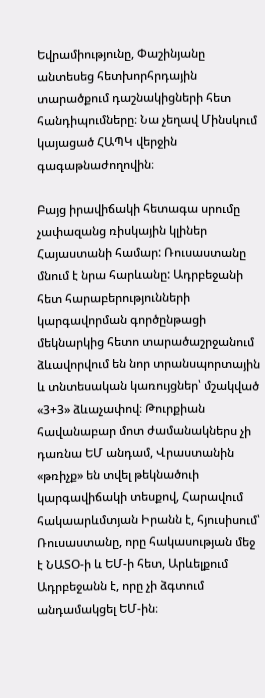Եվրամիությունը, Փաշինյանը անտեսեց հետխորհրդային տարածքում դաշնակիցների հետ հանդիպումները։ Նա չեղավ Մինսկում կայացած ՀԱՊԿ վերջին գագաթնաժողովին։

Բայց իրավիճակի հետագա սրումը չափազանց ռիսկային կլիներ Հայաստանի համար: Ռուսաստանը մնում է նրա հարևանը: Ադրբեջանի հետ հարաբերությունների կարգավորման գործընթացի մեկնարկից հետո տարածաշրջանում ձևավորվում են նոր տրանսպորտային և տնտեսական կառույցներ՝ մշակված «3+3» ձևաչափով։ Թուրքիան հավանաբար մոտ ժամանակներս չի դառնա ԵՄ անդամ, Վրաստանին «թռիչք» են տվել թեկնածուի կարգավիճակի տեսքով, Հարավում հակաարևմտյան Իրանն է, հյուսիսում՝ Ռուսաստանը, որը հակասության մեջ է ՆԱՏՕ-ի և ԵՄ-ի հետ, Արևելքում Ադրբեջանն է, որը չի ձգտում անդամակցել ԵՄ-ին։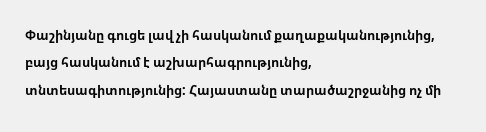Փաշինյանը գուցե լավ չի հասկանում քաղաքականությունից, բայց հասկանում է աշխարհագրությունից, տնտեսագիտությունից: Հայաստանը տարածաշրջանից ոչ մի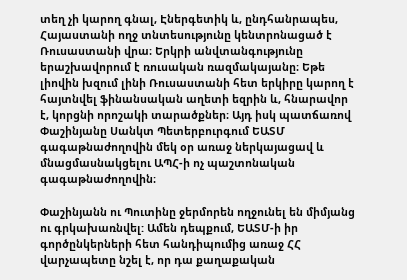տեղ չի կարող գնալ, Էներգետիկ և, ընդհանրապես, Հայաստանի ողջ տնտեսությունը կենտրոնացած է Ռուսաստանի վրա։ Երկրի անվտանգությունը երաշխավորում է ռուսական ռազմակայանը։ Եթե լիովին խզում լինի Ռուսաստանի հետ երկիրը կարող է հայտնվել ֆինանսական աղետի եզրին և, հնարավոր է, կորցնի որոշակի տարածքներ։ Այդ իսկ պատճառով Փաշինյանը Սանկտ Պետերբուրգում ԵԱՏՄ գագաթնաժողովին մեկ օր առաջ ներկայացավ և մնացմասնակցելու ԱՊՀ-ի ոչ պաշտոնական գագաթնաժողովին։

Փաշինյանն ու Պուտինը ջերմորեն ողջունել են միմյանց ու գրկախառնվել: Ամեն դեպքում, ԵԱՏՄ-ի իր գործընկերների հետ հանդիպումից առաջ ՀՀ վարչապետը նշել է, որ դա քաղաքական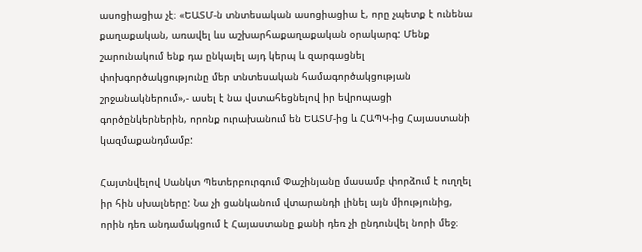ասոցիացիա չէ։ «ԵԱՏՄ-ն տնտեսական ասոցիացիա է, որը չպետք է ունենա քաղաքական, առավել ևս աշխարհաքաղաքական օրակարգ: Մենք շարունակում ենք դա ընկալել այդ կերպ և զարգացնել փոխգործակցությունը մեր տնտեսական համագործակցության շրջանակներում»,- ասել է նա վստահեցնելով իր եվրոպացի գործընկերներին, որոնք ուրախանում են ԵԱՏՄ-ից և ՀԱՊԿ-ից Հայաստանի կազմաքանդմամբ:

Հայտնվելով Սանկտ Պետերբուրգում Փաշինյանը մասամբ փորձում է ուղղել իր հին սխալները: Նա չի ցանկանում վտարանդի լինել այն միությունից, որին դեռ անդամակցում է Հայաստանը քանի դեռ չի ընդունվել նորի մեջ։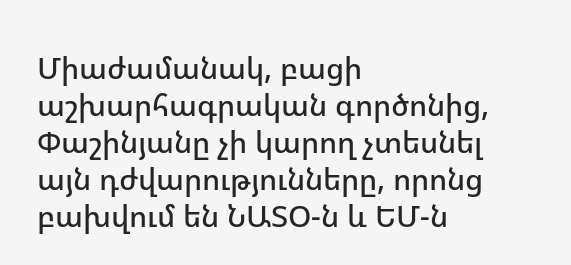Միաժամանակ, բացի աշխարհագրական գործոնից, Փաշինյանը չի կարող չտեսնել այն դժվարությունները, որոնց բախվում են ՆԱՏՕ-ն և ԵՄ-ն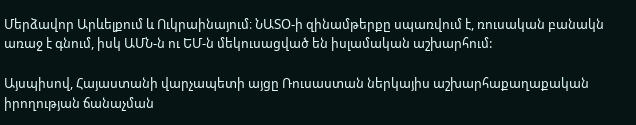Մերձավոր Արևելքում և Ուկրաինայում։ ՆԱՏՕ-ի զինամթերքը սպառվում է, ռուսական բանակն առաջ է գնում, իսկ ԱՄՆ-ն ու ԵՄ-ն մեկուսացված են իսլամական աշխարհում:

Այսպիսով, Հայաստանի վարչապետի այցը Ռուսաստան ներկայիս աշխարհաքաղաքական իրողության ճանաչման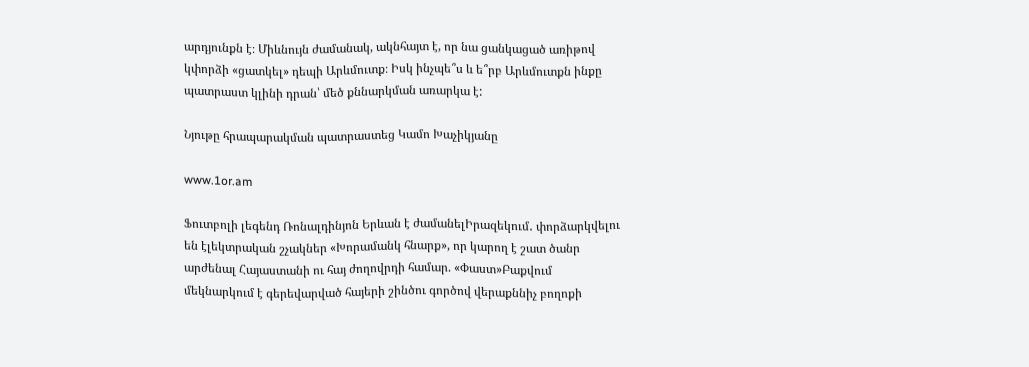արդյունքն է։ Միևնույն ժամանակ, ակնհայտ է, որ նա ցանկացած առիթով կփորձի «ցատկել» դեպի Արևմուտք։ Իսկ ինչպե՞ս և ե՞րբ Արևմուտքն ինքը պատրաստ կլինի դրան՝ մեծ քննարկման առարկա է:

Նյութը հրապարակման պատրաստեց Կամո Խաչիկյանը

www.1or.am

Ֆուտբոլի լեգենդ Ռոնալդինյոն Երևան է ժամանելԻրազեկում․ փորձարկվելու են էլեկտրական շչակներ «Խորամանկ հնարք», որ կարող է շատ ծանր արժենալ Հայաստանի ու հայ ժողովրդի համար. «Փաստ»Բաքվում մեկնարկում է գերեվարված հայերի շինծու գործով վերաքննիչ բողոքի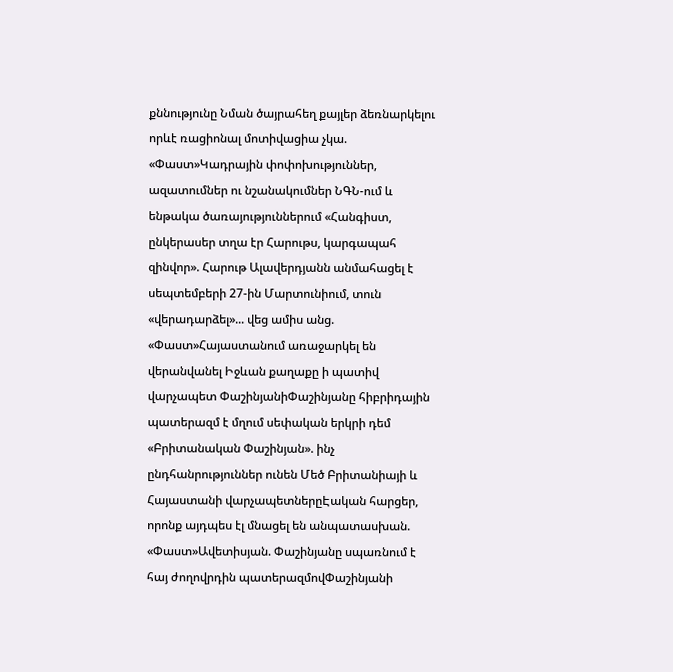քննությունը Նման ծայրահեղ քայլեր ձեռնարկելու որևէ ռացիոնալ մոտիվացիա չկա. «Փաստ»Կադրային փոփոխություններ, ազատումներ ու նշանակումներ ՆԳՆ-ում և ենթակա ծառայություններում «Հանգիստ, ընկերասեր տղա էր Հարութս, կարգապահ զինվոր». Հարութ Ալավերդյանն անմահացել է սեպտեմբերի 27-ին Մարտունիում, տուն «վերադարձել»... վեց ամիս անց. «Փաստ»Հայաստանում առաջարկել են վերանվանել Իջևան քաղաքը ի պատիվ վարչապետ ՓաշինյանիՓաշինյանը հիբրիդային պատերազմ է մղում սեփական երկրի դեմ «Բրիտանական Փաշինյան». ինչ ընդհանրություններ ունեն Մեծ Բրիտանիայի և Հայաստանի վարչապետներըԷական հարցեր, որոնք այդպես էլ մնացել են անպատասխան. «Փաստ»Ավետիսյան. Փաշինյանը սպառնում է հայ ժողովրդին պատերազմովՓաշինյանի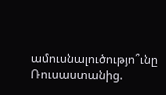ամուսնալուծությո՞ւնը Ռուսաստանից.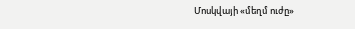Մոսկվայի «մեղմ ուժը»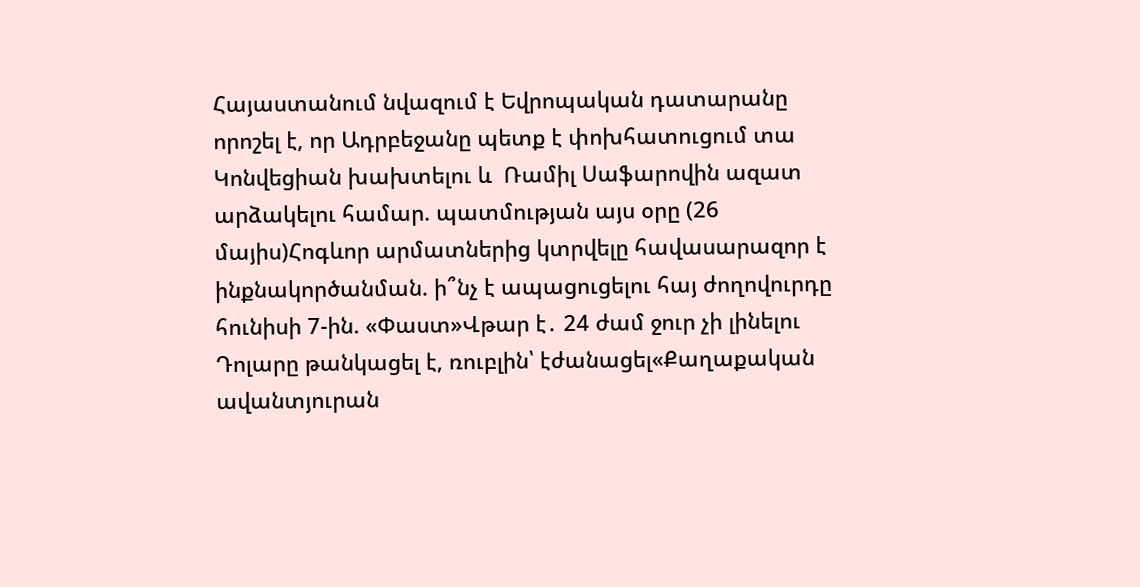Հայաստանում նվազում է Եվրոպական դատարանը որոշել է, որ Ադրբեջանը պետք է փոխհատուցում տա Կոնվեցիան խախտելու և  Ռամիլ Սաֆարովին ազատ արձակելու համար. պատմության այս օրը (26 մայիս)Հոգևոր արմատներից կտրվելը հավասարազոր է ինքնակործանման. ի՞նչ է ապացուցելու հայ ժողովուրդը հունիսի 7-ին. «Փաստ»Վթար է․ 24 ժամ ջուր չի լինելու Դոլարը թանկացել է, ռուբլին՝ էժանացել«Քաղաքական ավանտյուրան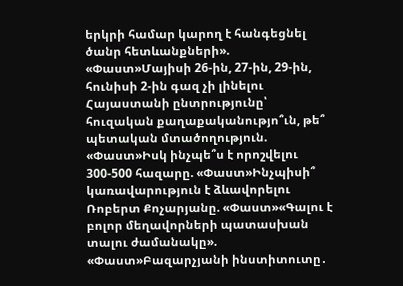երկրի համար կարող է հանգեցնել ծանր հետևանքների». «Փաստ»Մայիսի 26-ին, 27-ին, 29-ին, հունիսի 2-ին գազ չի լինելու Հայաստանի ընտրությունը՝ հուզական քաղաքականությո՞ւն, թե՞ պետական մտածողություն. «Փաստ»Իսկ ինչպե՞ս է որոշվելու 300-500 հազարը. «Փաստ»Ինչպիսի՞ կառավարություն է ձևավորելու Ռոբերտ Քոչարյանը. «Փաստ»«Գալու է բոլոր մեղավորների պատասխան տալու ժամանակը». «Փաստ»Բազարչյանի ինստիտուտը․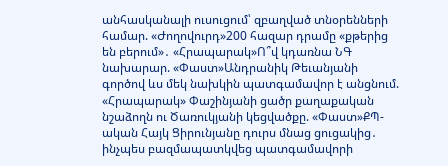անհասկանալի ուսուցում՝ զբաղված տնօրենների համար. «Ժողովուրդ»200 հազար դրամը «քթերից են բերում»․ «Հրապարակ»Ո՞վ կդառնա ՆԳ նախարար. «Փաստ»Անդրանիկ Թեւանյանի գործով ևս մեկ նախկին պատգամավոր է անցնում. «Հրապարակ» Փաշինյանի ցածր քաղաքական նշաձողն ու Ծառուկյանի կեցվածքը. «Փաստ»ՔՊ-ական Հայկ Ցիրունյանը դուրս մնաց ցուցակից․ ինչպես բազմապատկվեց պատգամավորի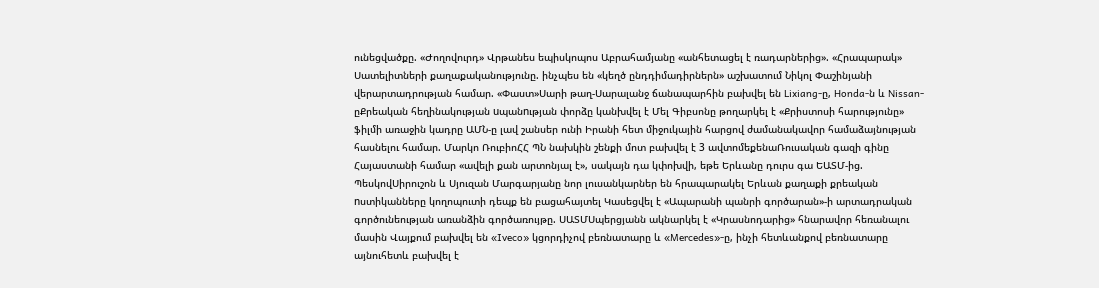ունեցվածքը. «Ժողովուրդ» Վրթանես եպիսկոպոս Աբրահամյանը «անհետացել է ռադարներից». «Հրապարակ» Սատելիտների քաղաքականությունը. ինչպես են «կեղծ ընդդիմադիրներն» աշխատում Նիկոլ Փաշինյանի վերարտադրության համար. «Փաստ»Սարի թաղ-Սարալանջ ճանապարհին բախվել են Lixiang-ը, Honda-ն և Nissan-ըՔրեական հեղինակության uպանnւթյան փորձը կանխվել է Մել Գիբսոնը թողարկել է «Քրիստոսի հարությունը» ֆիլմի առաջին կադրը ԱՄՆ-ը լավ շանսեր ունի Իրանի հետ միջուկային հարցով ժամանակավոր համաձայնության հասնելու համար. Մարկո ՌուբիոՀՀ ՊՆ նախկին շենքի մոտ բախվել է 3 ավտոմեքենաՌուսական գազի գինը Հայաստանի համար «ավելի քան արտոնյալ է», սակայն դա կփոխվի, եթե Երևանը դուրս գա ԵԱՏՄ-ից. ՊեսկովՍիրուշոն և Սյուզան Մարգարյանը նոր լուսանկարներ են հրապարակել Երևան քաղաքի քրեական nստիկանները կողոպուտի դեպք են բացահայտել Կասեցվել է «Ապարանի պանրի գործարան»-ի արտադրական գործունեության առանձին գործառույթը. ՍԱՏՄՍպերցյանն ակնարկել է «Կրասնոդարից» հնարավոր հեռանալու մասին Վայքում բախվել են «Iveco» կցորդիչով բեռնատարը և «Mercedes»-ը, ինչի հետևանքով բեռնատարը այնուհետև բախվել է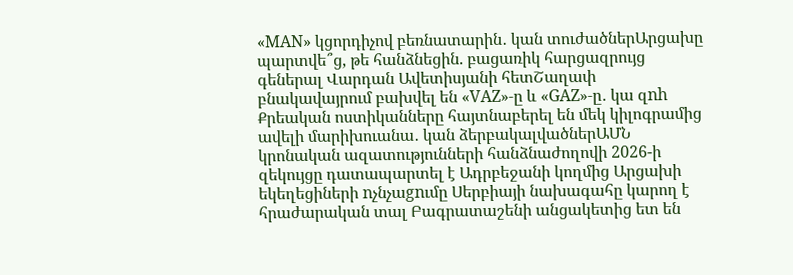«MAN» կցորդիչով բեռնատարին․ կան տուժածներԱրցախը պարտվե՞ց, թե հանձնեցին. բացառիկ հարցազրույց գեներալ Վարդան Ավետիսյանի հետՇաղափ բնակավայրում բախվել են «VAZ»-ը և «GAZ»-ը․ կա զnh Քրեական ոստիկանները հայտնաբերել են մեկ կիլոգրամից ավելի մարիխուանա․ կան ձերբակալվածներԱՄՆ կրոնական ազատությունների հանձնաժողովի 2026-ի զեկույցը դատապարտել է Ադրբեջանի կողմից Արցախի եկեղեցիների nչնչաgnւմը Սերբիայի նախագահը կարող է հրաժարական տալ Բագրատաշենի անցակետից ետ են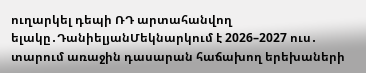ուղարկել դեպի ՌԴ արտահանվող ելակը․ԴանիելյանՄեկնարկում է 2026–2027 ուս․ տարում առաջին դասարան հաճախող երեխաների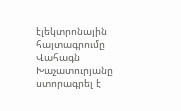էլեկտրոնային հայտագրումը Վահագն Խաչատուրյանը ստորագրել է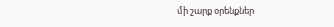մի շարք օրենքներ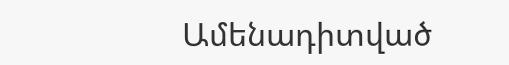Ամենադիտված